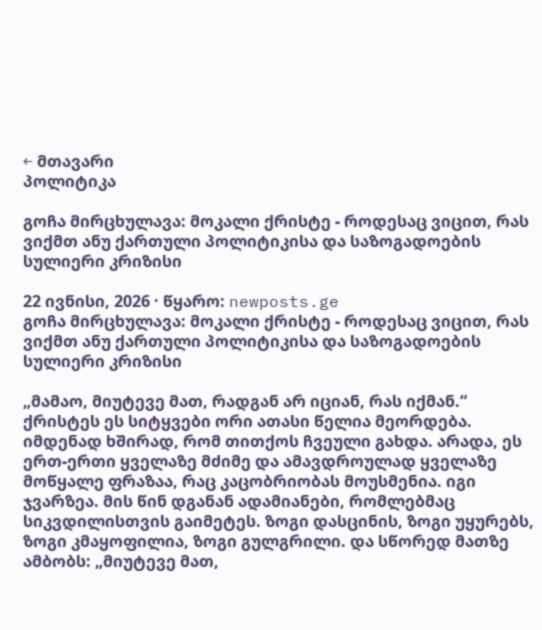← მთავარი
პოლიტიკა

გოჩა მირცხულავა: მოკალი ქრისტე - როდესაც ვიცით, რას ვიქმთ ანუ ქართული პოლიტიკისა და საზოგადოების სულიერი კრიზისი

22 ივნისი, 2026 · წყარო: newposts.ge
გოჩა მირცხულავა: მოკალი ქრისტე - როდესაც ვიცით, რას ვიქმთ ანუ ქართული პოლიტიკისა და საზოგადოების სულიერი კრიზისი

„მამაო, მიუტევე მათ, რადგან არ იციან, რას იქმან.“ ქრისტეს ეს სიტყვები ორი ათასი წელია მეორდება. იმდენად ხშირად, რომ თითქოს ჩვეული გახდა. არადა, ეს ერთ-ერთი ყველაზე მძიმე და ამავდროულად ყველაზე მოწყალე ფრაზაა, რაც კაცობრიობას მოუსმენია. იგი ჯვარზეა. მის წინ დგანან ადამიანები, რომლებმაც სიკვდილისთვის გაიმეტეს. ზოგი დასცინის, ზოგი უყურებს, ზოგი კმაყოფილია, ზოგი გულგრილი. და სწორედ მათზე ამბობს: „მიუტევე მათ,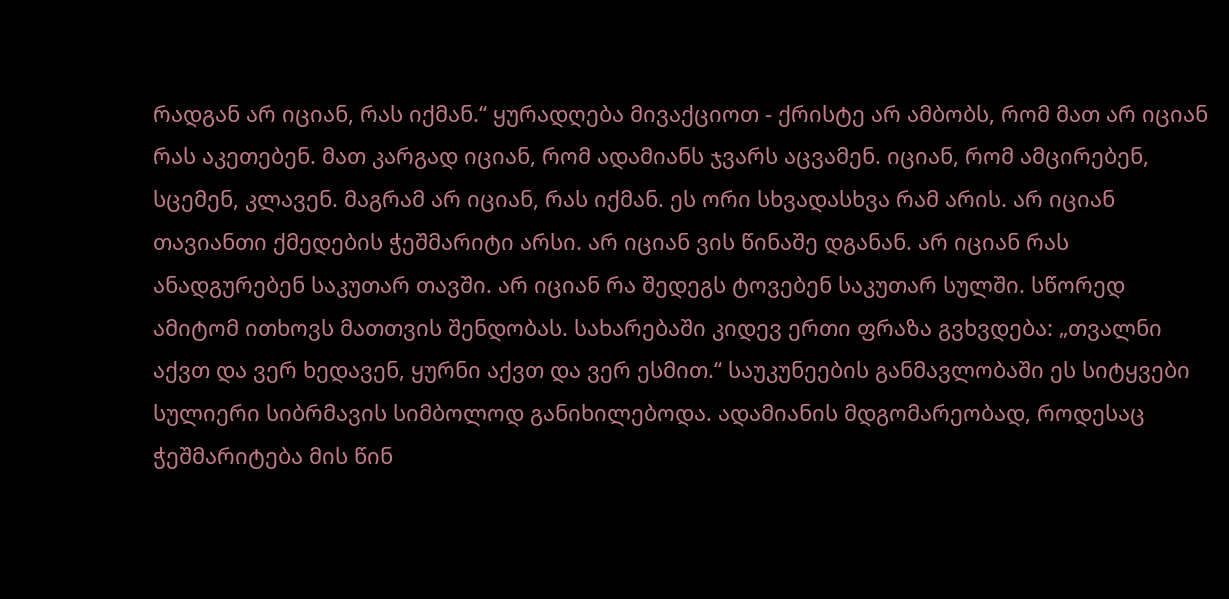რადგან არ იციან, რას იქმან.“ ყურადღება მივაქციოთ - ქრისტე არ ამბობს, რომ მათ არ იციან რას აკეთებენ. მათ კარგად იციან, რომ ადამიანს ჯვარს აცვამენ. იციან, რომ ამცირებენ, სცემენ, კლავენ. მაგრამ არ იციან, რას იქმან. ეს ორი სხვადასხვა რამ არის. არ იციან თავიანთი ქმედების ჭეშმარიტი არსი. არ იციან ვის წინაშე დგანან. არ იციან რას ანადგურებენ საკუთარ თავში. არ იციან რა შედეგს ტოვებენ საკუთარ სულში. სწორედ ამიტომ ითხოვს მათთვის შენდობას. სახარებაში კიდევ ერთი ფრაზა გვხვდება: „თვალნი აქვთ და ვერ ხედავენ, ყურნი აქვთ და ვერ ესმით.“ საუკუნეების განმავლობაში ეს სიტყვები სულიერი სიბრმავის სიმბოლოდ განიხილებოდა. ადამიანის მდგომარეობად, როდესაც ჭეშმარიტება მის წინ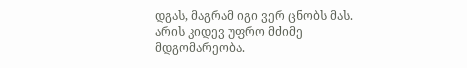დგას, მაგრამ იგი ვერ ცნობს მას. არის კიდევ უფრო მძიმე მდგომარეობა.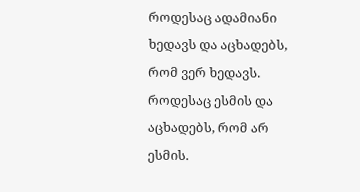როდესაც ადამიანი ხედავს და აცხადებს, რომ ვერ ხედავს. როდესაც ესმის და აცხადებს, რომ არ ესმის.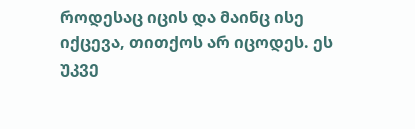როდესაც იცის და მაინც ისე იქცევა, თითქოს არ იცოდეს. ეს უკვე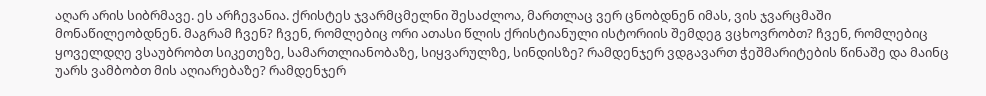აღარ არის სიბრმავე. ეს არჩევანია. ქრისტეს ჯვარმცმელნი შესაძლოა, მართლაც ვერ ცნობდნენ იმას, ვის ჯვარცმაში მონაწილეობდნენ. მაგრამ ჩვენ? ჩვენ, რომლებიც ორი ათასი წლის ქრისტიანული ისტორიის შემდეგ ვცხოვრობთ? ჩვენ, რომლებიც ყოველდღე ვსაუბრობთ სიკეთეზე, სამართლიანობაზე, სიყვარულზე, სინდისზე? რამდენჯერ ვდგავართ ჭეშმარიტების წინაშე და მაინც უარს ვამბობთ მის აღიარებაზე? რამდენჯერ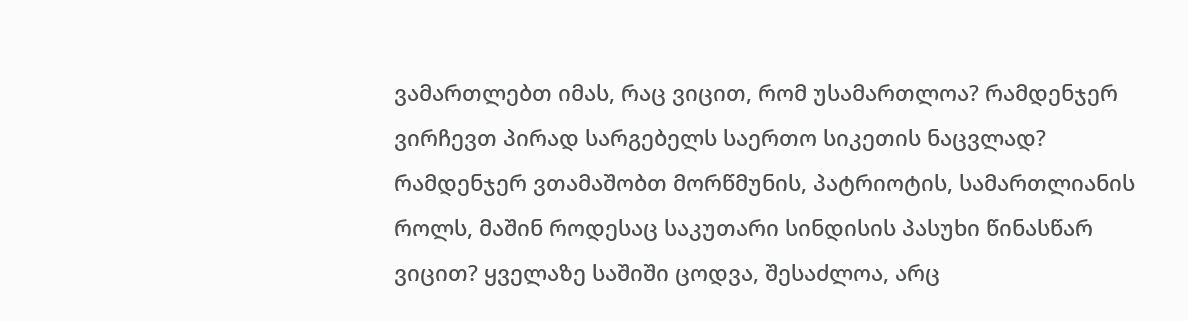ვამართლებთ იმას, რაც ვიცით, რომ უსამართლოა? რამდენჯერ ვირჩევთ პირად სარგებელს საერთო სიკეთის ნაცვლად? რამდენჯერ ვთამაშობთ მორწმუნის, პატრიოტის, სამართლიანის როლს, მაშინ როდესაც საკუთარი სინდისის პასუხი წინასწარ ვიცით? ყველაზე საშიში ცოდვა, შესაძლოა, არც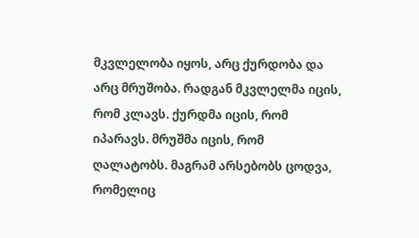მკვლელობა იყოს, არც ქურდობა და არც მრუშობა. რადგან მკვლელმა იცის, რომ კლავს. ქურდმა იცის, რომ იპარავს. მრუშმა იცის, რომ ღალატობს. მაგრამ არსებობს ცოდვა, რომელიც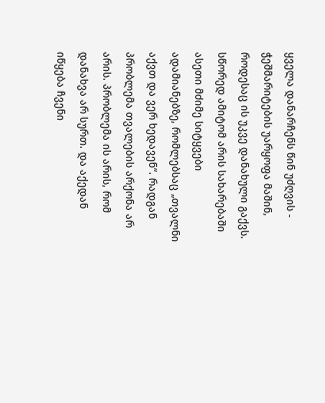ყველა დანარჩენს წინ უძღვის - ჭეშმარიტების უარყოფა მაშინ, როდესაც ის უკვე დანახული გაქვს. სწორედ ამიტომ არის სახარებაში ასეთი მძიმე სიტყვები ადამიანებზე, რომლებსაც „თვალნი აქვთ და ვერ ხედავენ“. რადგან პრობლემა თვალების არქონა არ არის. პრობლემა ის არის, რომ დანახვა არ სურთ. და აქედან იწყება ჩვენი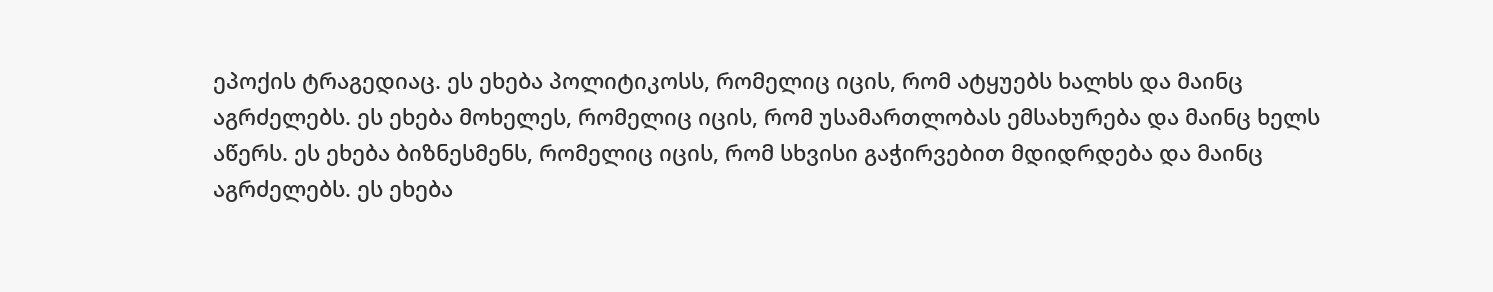ეპოქის ტრაგედიაც. ეს ეხება პოლიტიკოსს, რომელიც იცის, რომ ატყუებს ხალხს და მაინც აგრძელებს. ეს ეხება მოხელეს, რომელიც იცის, რომ უსამართლობას ემსახურება და მაინც ხელს აწერს. ეს ეხება ბიზნესმენს, რომელიც იცის, რომ სხვისი გაჭირვებით მდიდრდება და მაინც აგრძელებს. ეს ეხება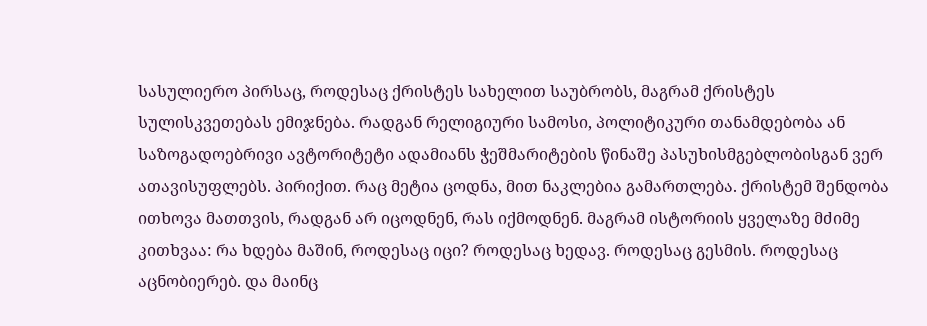სასულიერო პირსაც, როდესაც ქრისტეს სახელით საუბრობს, მაგრამ ქრისტეს სულისკვეთებას ემიჯნება. რადგან რელიგიური სამოსი, პოლიტიკური თანამდებობა ან საზოგადოებრივი ავტორიტეტი ადამიანს ჭეშმარიტების წინაშე პასუხისმგებლობისგან ვერ ათავისუფლებს. პირიქით. რაც მეტია ცოდნა, მით ნაკლებია გამართლება. ქრისტემ შენდობა ითხოვა მათთვის, რადგან არ იცოდნენ, რას იქმოდნენ. მაგრამ ისტორიის ყველაზე მძიმე კითხვაა: რა ხდება მაშინ, როდესაც იცი? როდესაც ხედავ. როდესაც გესმის. როდესაც აცნობიერებ. და მაინც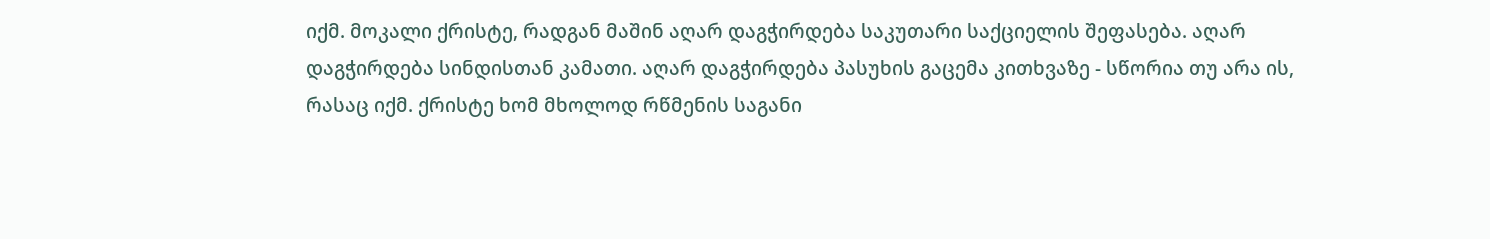იქმ. მოკალი ქრისტე, რადგან მაშინ აღარ დაგჭირდება საკუთარი საქციელის შეფასება. აღარ დაგჭირდება სინდისთან კამათი. აღარ დაგჭირდება პასუხის გაცემა კითხვაზე - სწორია თუ არა ის, რასაც იქმ. ქრისტე ხომ მხოლოდ რწმენის საგანი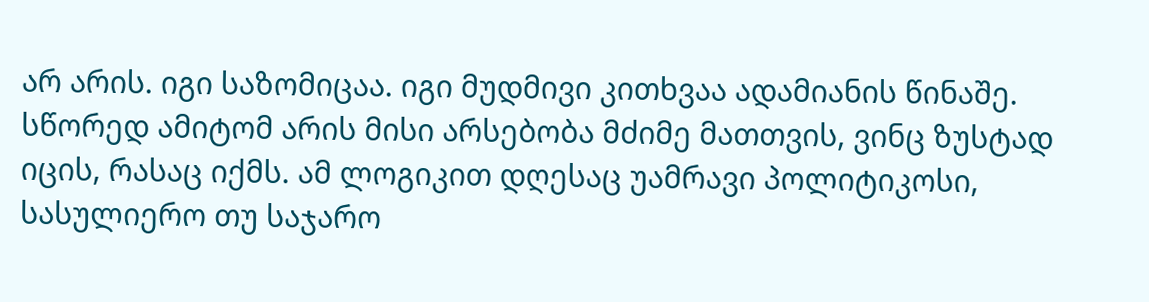არ არის. იგი საზომიცაა. იგი მუდმივი კითხვაა ადამიანის წინაშე. სწორედ ამიტომ არის მისი არსებობა მძიმე მათთვის, ვინც ზუსტად იცის, რასაც იქმს. ამ ლოგიკით დღესაც უამრავი პოლიტიკოსი, სასულიერო თუ საჯარო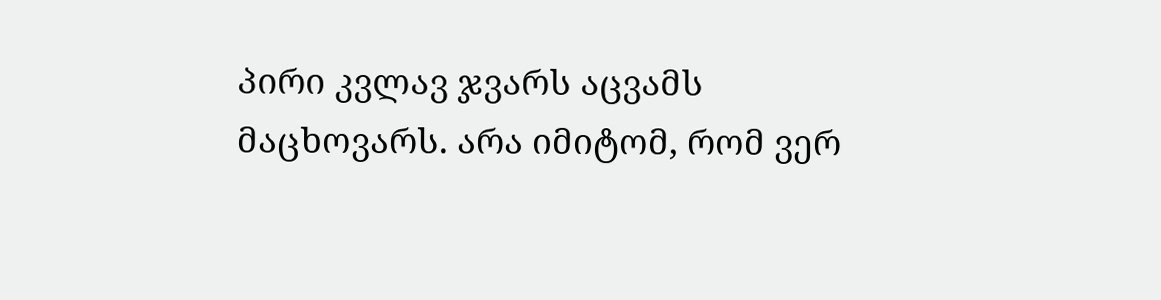პირი კვლავ ჯვარს აცვამს მაცხოვარს. არა იმიტომ, რომ ვერ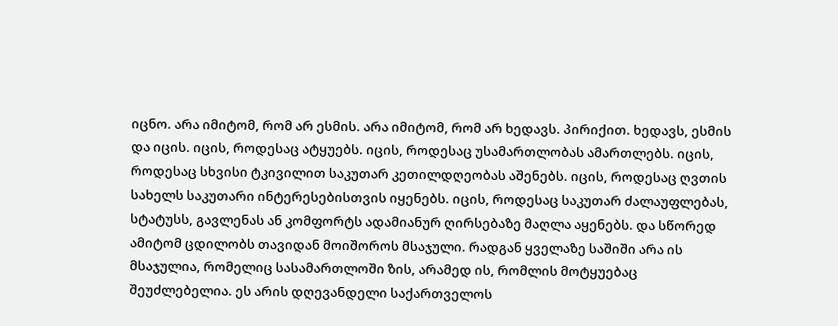იცნო. არა იმიტომ, რომ არ ესმის. არა იმიტომ, რომ არ ხედავს. პირიქით. ხედავს, ესმის და იცის. იცის, როდესაც ატყუებს. იცის, როდესაც უსამართლობას ამართლებს. იცის, როდესაც სხვისი ტკივილით საკუთარ კეთილდღეობას აშენებს. იცის, როდესაც ღვთის სახელს საკუთარი ინტერესებისთვის იყენებს. იცის, როდესაც საკუთარ ძალაუფლებას, სტატუსს, გავლენას ან კომფორტს ადამიანურ ღირსებაზე მაღლა აყენებს. და სწორედ ამიტომ ცდილობს თავიდან მოიშოროს მსაჯული. რადგან ყველაზე საშიში არა ის მსაჯულია, რომელიც სასამართლოში ზის, არამედ ის, რომლის მოტყუებაც შეუძლებელია. ეს არის დღევანდელი საქართველოს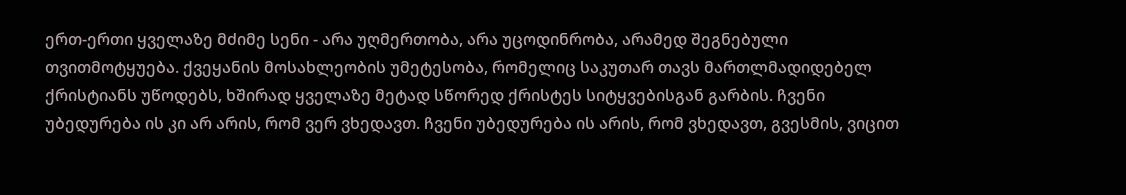ერთ-ერთი ყველაზე მძიმე სენი - არა უღმერთობა, არა უცოდინრობა, არამედ შეგნებული თვითმოტყუება. ქვეყანის მოსახლეობის უმეტესობა, რომელიც საკუთარ თავს მართლმადიდებელ ქრისტიანს უწოდებს, ხშირად ყველაზე მეტად სწორედ ქრისტეს სიტყვებისგან გარბის. ჩვენი უბედურება ის კი არ არის, რომ ვერ ვხედავთ. ჩვენი უბედურება ის არის, რომ ვხედავთ, გვესმის, ვიცით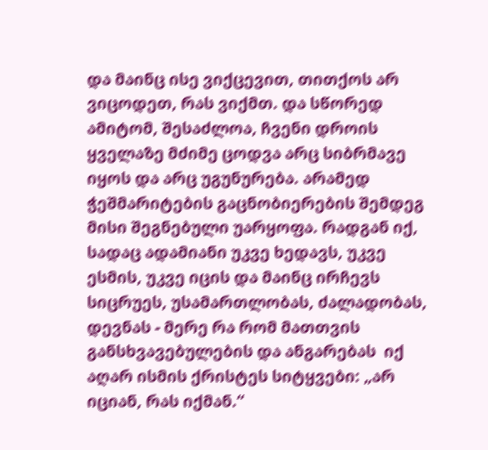და მაინც ისე ვიქცევით, თითქოს არ ვიცოდეთ, რას ვიქმთ. და სწორედ ამიტომ, შესაძლოა, ჩვენი დროის ყველაზე მძიმე ცოდვა არც სიბრმავე იყოს და არც უგუნურება. არამედ ჭეშმარიტების გაცნობიერების შემდეგ მისი შეგნებული უარყოფა. რადგან იქ, სადაც ადამიანი უკვე ხედავს, უკვე ესმის, უკვე იცის და მაინც ირჩევს სიცრუეს, უსამართლობას, ძალადობას, დევნას - მერე რა რომ მათთვის განსხვავებულების და ანგარებას  იქ აღარ ისმის ქრისტეს სიტყვები: „არ იციან, რას იქმან.“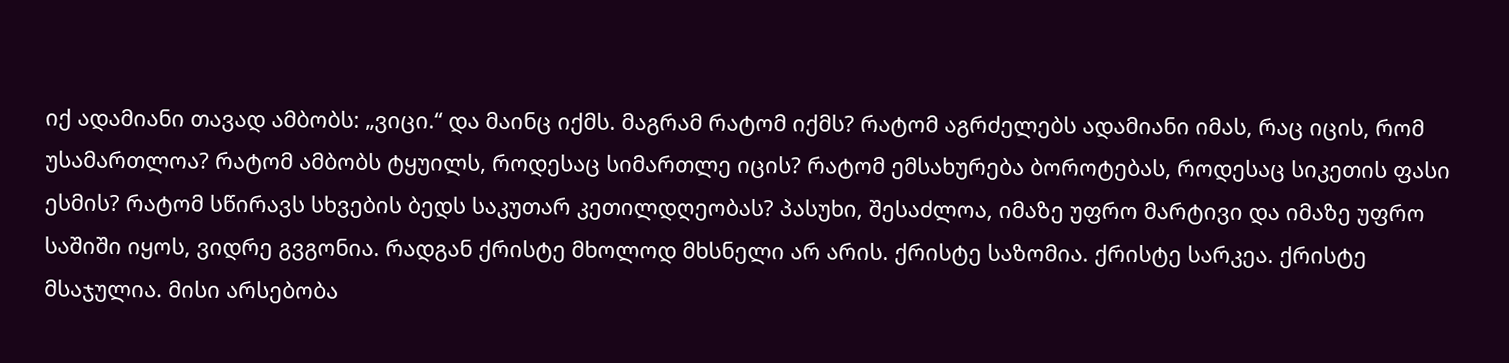იქ ადამიანი თავად ამბობს: „ვიცი.“ და მაინც იქმს. მაგრამ რატომ იქმს? რატომ აგრძელებს ადამიანი იმას, რაც იცის, რომ უსამართლოა? რატომ ამბობს ტყუილს, როდესაც სიმართლე იცის? რატომ ემსახურება ბოროტებას, როდესაც სიკეთის ფასი ესმის? რატომ სწირავს სხვების ბედს საკუთარ კეთილდღეობას? პასუხი, შესაძლოა, იმაზე უფრო მარტივი და იმაზე უფრო საშიში იყოს, ვიდრე გვგონია. რადგან ქრისტე მხოლოდ მხსნელი არ არის. ქრისტე საზომია. ქრისტე სარკეა. ქრისტე მსაჯულია. მისი არსებობა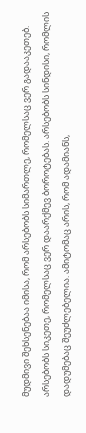მუდმივი შეხსენებაა იმისა, რომ არსებობს სიმართლე, რომელსაც ვერ გადააკეთებ. არსებობს სიკეთე, რომელსაც ვერ დაარქმევ ბოროტებას. არსებობს სინდისი, რომლის დადუმებაც შეუძლებელია. ამიტომაც არის, რომ ადამიანს,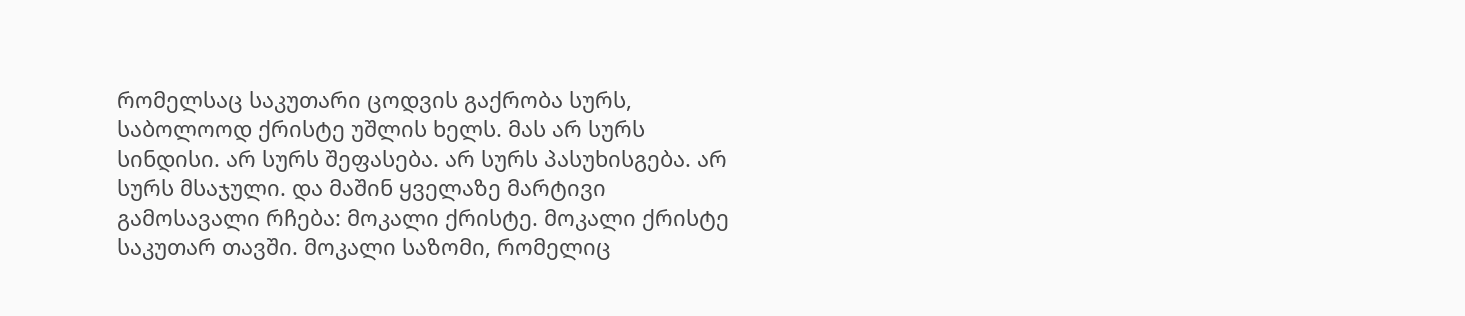რომელსაც საკუთარი ცოდვის გაქრობა სურს, საბოლოოდ ქრისტე უშლის ხელს. მას არ სურს სინდისი. არ სურს შეფასება. არ სურს პასუხისგება. არ სურს მსაჯული. და მაშინ ყველაზე მარტივი გამოსავალი რჩება: მოკალი ქრისტე. მოკალი ქრისტე საკუთარ თავში. მოკალი საზომი, რომელიც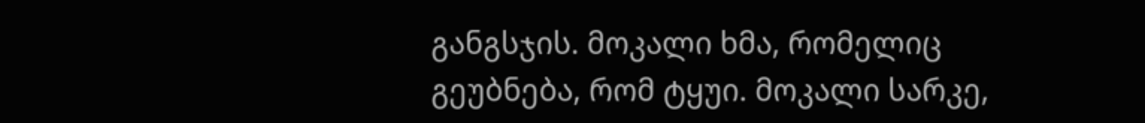განგსჯის. მოკალი ხმა, რომელიც გეუბნება, რომ ტყუი. მოკალი სარკე,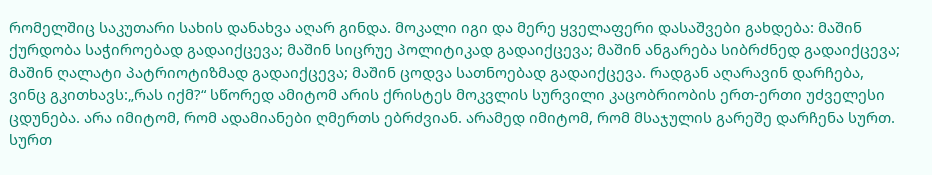რომელშიც საკუთარი სახის დანახვა აღარ გინდა. მოკალი იგი და მერე ყველაფერი დასაშვები გახდება: მაშინ ქურდობა საჭიროებად გადაიქცევა; მაშინ სიცრუე პოლიტიკად გადაიქცევა; მაშინ ანგარება სიბრძნედ გადაიქცევა; მაშინ ღალატი პატრიოტიზმად გადაიქცევა; მაშინ ცოდვა სათნოებად გადაიქცევა. რადგან აღარავინ დარჩება, ვინც გკითხავს:„რას იქმ?“ სწორედ ამიტომ არის ქრისტეს მოკვლის სურვილი კაცობრიობის ერთ-ერთი უძველესი ცდუნება. არა იმიტომ, რომ ადამიანები ღმერთს ებრძვიან. არამედ იმიტომ, რომ მსაჯულის გარეშე დარჩენა სურთ. სურთ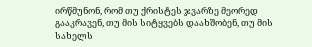ირწმუნონ, რომ თუ ქრისტეს ჯვარზე მეორედ გააკრავენ, თუ მის სიტყვებს დაახშობენ, თუ მის სახელს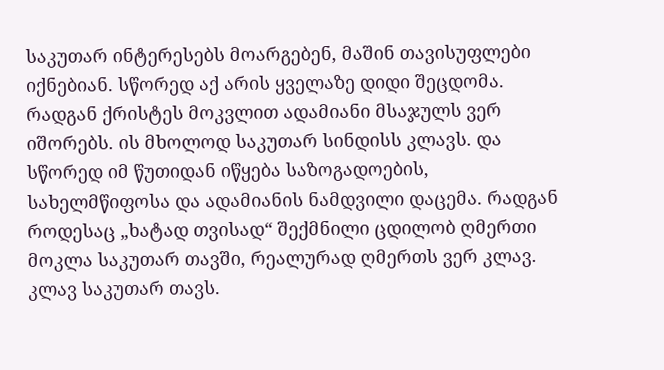საკუთარ ინტერესებს მოარგებენ, მაშინ თავისუფლები იქნებიან. სწორედ აქ არის ყველაზე დიდი შეცდომა. რადგან ქრისტეს მოკვლით ადამიანი მსაჯულს ვერ იშორებს. ის მხოლოდ საკუთარ სინდისს კლავს. და სწორედ იმ წუთიდან იწყება საზოგადოების, სახელმწიფოსა და ადამიანის ნამდვილი დაცემა. რადგან როდესაც „ხატად თვისად“ შექმნილი ცდილობ ღმერთი მოკლა საკუთარ თავში, რეალურად ღმერთს ვერ კლავ. კლავ საკუთარ თავს.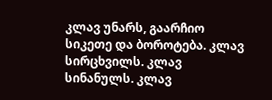კლავ უნარს, გაარჩიო სიკეთე და ბოროტება. კლავ სირცხვილს. კლავ სინანულს. კლავ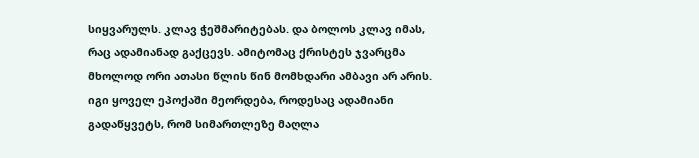სიყვარულს. კლავ ჭეშმარიტებას. და ბოლოს კლავ იმას, რაც ადამიანად გაქცევს. ამიტომაც ქრისტეს ჯვარცმა მხოლოდ ორი ათასი წლის წინ მომხდარი ამბავი არ არის. იგი ყოველ ეპოქაში მეორდება, როდესაც ადამიანი გადაწყვეტს, რომ სიმართლეზე მაღლა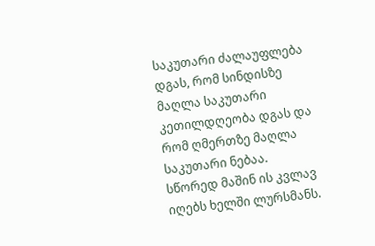საკუთარი ძალაუფლება დგას, რომ სინდისზე მაღლა საკუთარი კეთილდღეობა დგას და რომ ღმერთზე მაღლა საკუთარი ნებაა. სწორედ მაშინ ის კვლავ იღებს ხელში ლურსმანს.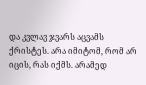და კვლავ ჯვარს აცვამს ქრისტეს. არა იმიტომ, რომ არ იცის, რას იქმს. არამედ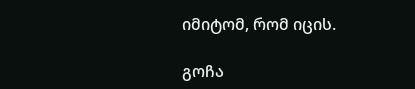იმიტომ, რომ იცის.

გოჩა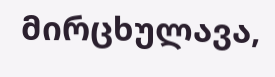მირცხულავა,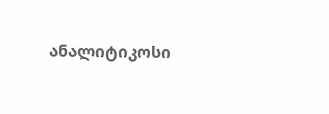ანალიტიკოსი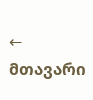← მთავარი